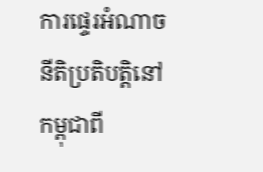ការផ្ទេរអំណាចនីតិប្រតិបត្តិនៅកម្ពុជាពី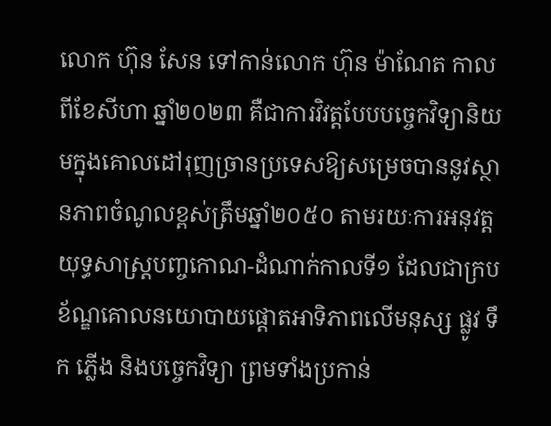លោក ហ៊ុន សែន ទៅកាន់លោក ហ៊ុន ម៉ាណែត កាលពីខែសីហា ឆ្នាំ២០២៣ គឺជាការវិវត្តបែបបច្ចេកវិទ្យានិយមក្នុងគោលដៅរុញច្រានប្រទេសឱ្យសម្រេចបាននូវស្ថានភាពចំណូលខ្ពស់ត្រឹមឆ្នាំ២០៥០ តាមរយៈការអនុវត្តយុទ្ធសាស្ត្របញ្ចកោណ-ដំណាក់កាលទី១ ដែលជាក្របខ័ណ្ឌគោលនយោបាយផ្ដោតអាទិភាពលើមនុស្ស ផ្លូវ ទឹក ភ្លើង និងបច្ចេកវិទ្យា ព្រមទាំងប្រកាន់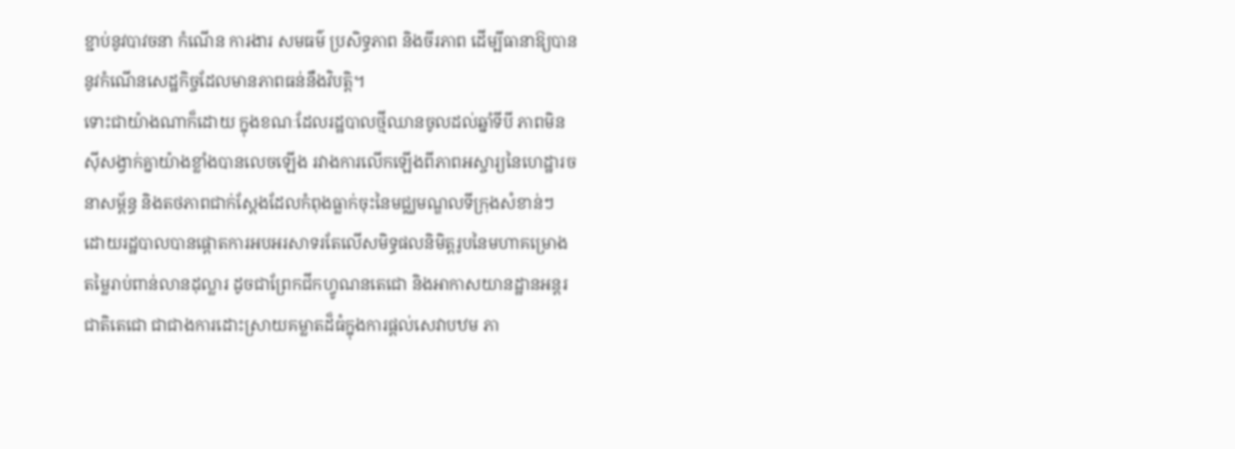ខ្ជាប់នូវបាវចនា កំណើន ការងារ សមធម៌ ប្រសិទ្ធភាព និងចីរភាព ដើម្បីធានាឱ្យបាននូវកំណើនសេដ្ឋកិច្ចដែលមានភាពធន់នឹងវិបត្តិ។
ទោះជាយ៉ាងណាក៏ដោយ ក្នុងខណៈដែលរដ្ឋបាលថ្មីឈានចូលដល់ឆ្នាំទីបី ភាពមិនស៊ីសង្វាក់គ្នាយ៉ាងខ្លាំងបានលេចឡើង រវាងការលើកឡើងពីភាពអស្ចារ្យនៃហេដ្ឋារចនាសម្ព័ន្ធ និងតថភាពជាក់ស្តែងដែលកំពុងធ្លាក់ចុះនៃមជ្ឈមណ្ឌលទីក្រុងសំខាន់ៗ ដោយរដ្ឋបាលបានផ្ដោតការអបអរសាទរតែលើសមិទ្ធផលនិមិត្តរូបនៃមហាគម្រោងតម្លៃរាប់ពាន់លានដុល្លារ ដូចជាព្រែកជីកហ្វូណនតេជោ និងអាកាសយានដ្ឋានអន្តរជាតិតេជោ ជាជាងការដោះស្រាយគម្លាតដ៏ធំក្នុងការផ្តល់សេវាបឋម ភា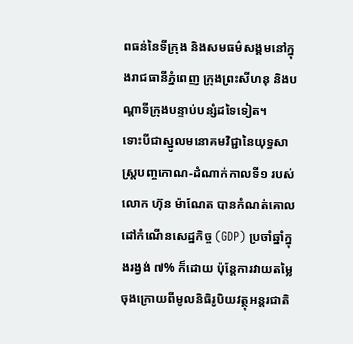ពធន់នៃទីក្រុង និងសមធម៌សង្គមនៅក្នុងរាជធានីភ្នំពេញ ក្រុងព្រះសីហនុ និងបណ្តាទីក្រុងបន្ទាប់បន្សំដទៃទៀត។
ទោះបីជាស្នូលមនោគមវិជ្ជានៃយុទ្ធសាស្ត្របញ្ចកោណ-ដំណាក់កាលទី១ របស់លោក ហ៊ុន ម៉ាណែត បានកំណត់គោលដៅកំណើនសេដ្ឋកិច្ច (GDP) ប្រចាំឆ្នាំក្នុងរង្វង់ ៧% ក៏ដោយ ប៉ុន្តែការវាយតម្លៃចុងក្រោយពីមូលនិធិរូបិយវត្ថុអន្តរជាតិ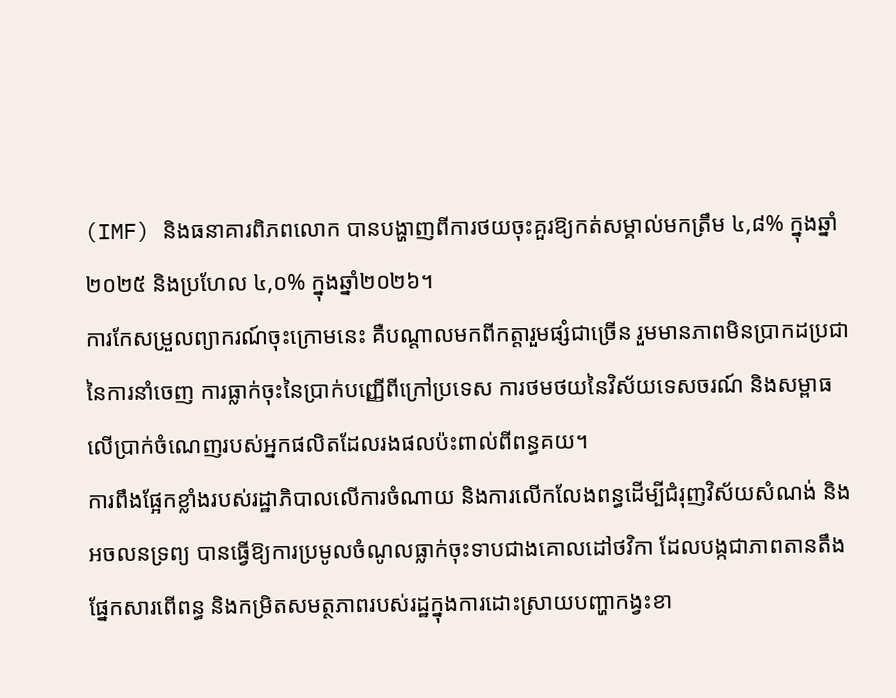(IMF) និងធនាគារពិភពលោក បានបង្ហាញពីការថយចុះគួរឱ្យកត់សម្គាល់មកត្រឹម ៤,៨% ក្នុងឆ្នាំ២០២៥ និងប្រហែល ៤,០% ក្នុងឆ្នាំ២០២៦។
ការកែសម្រួលព្យាករណ៍ចុះក្រោមនេះ គឺបណ្តាលមកពីកត្តារួមផ្សំជាច្រើន រួមមានភាពមិនប្រាកដប្រជានៃការនាំចេញ ការធ្លាក់ចុះនៃប្រាក់បញ្ញើពីក្រៅប្រទេស ការថមថយនៃវិស័យទេសចរណ៍ និងសម្ពាធលើប្រាក់ចំណេញរបស់អ្នកផលិតដែលរងផលប៉ះពាល់ពីពន្ធគយ។
ការពឹងផ្អែកខ្លាំងរបស់រដ្ឋាភិបាលលើការចំណាយ និងការលើកលែងពន្ធដើម្បីជំរុញវិស័យសំណង់ និងអចលនទ្រព្យ បានធ្វើឱ្យការប្រមូលចំណូលធ្លាក់ចុះទាបជាងគោលដៅថវិកា ដែលបង្កជាភាពតានតឹងផ្នែកសារពើពន្ធ និងកម្រិតសមត្ថភាពរបស់រដ្ឋក្នុងការដោះស្រាយបញ្ហាកង្វះខា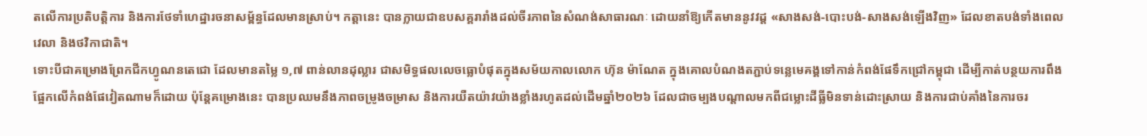តលើការប្រតិបត្តិការ និងការថែទាំហេដ្ឋារចនាសម្ព័ន្ធដែលមានស្រាប់។ កត្តានេះ បានក្លាយជាឧបសគ្គរារាំងដល់ចីរភាពនៃសំណង់សាធារណៈ ដោយនាំឱ្យកើតមាននូវវដ្ត «សាងសង់-បោះបង់-សាងសង់ឡើងវិញ» ដែលខាតបង់ទាំងពេលវេលា និងថវិកាជាតិ។
ទោះបីជាគម្រោងព្រែកជីកហ្វូណនតេជោ ដែលមានតម្លៃ ១,៧ ពាន់លានដុល្លារ ជាសមិទ្ធផលលេចធ្លោបំផុតក្នុងសម័យកាលលោក ហ៊ុន ម៉ាណែត ក្នុងគោលបំណងតភ្ជាប់ទន្លេមេគង្គទៅកាន់កំពង់ផែទឹកជ្រៅកម្ពុជា ដើម្បីកាត់បន្ថយការពឹងផ្អែកលើកំពង់ផែវៀតណាមក៏ដោយ ប៉ុន្តែគម្រោងនេះ បានប្រឈមនឹងភាពចម្រូងចម្រាស និងការយឺតយ៉ាវយ៉ាងខ្លាំងរហូតដល់ដើមឆ្នាំ២០២៦ ដែលជាចម្បងបណ្តាលមកពីជម្លោះដីធ្លីមិនទាន់ដោះស្រាយ និងការជាប់គាំងនៃការចរ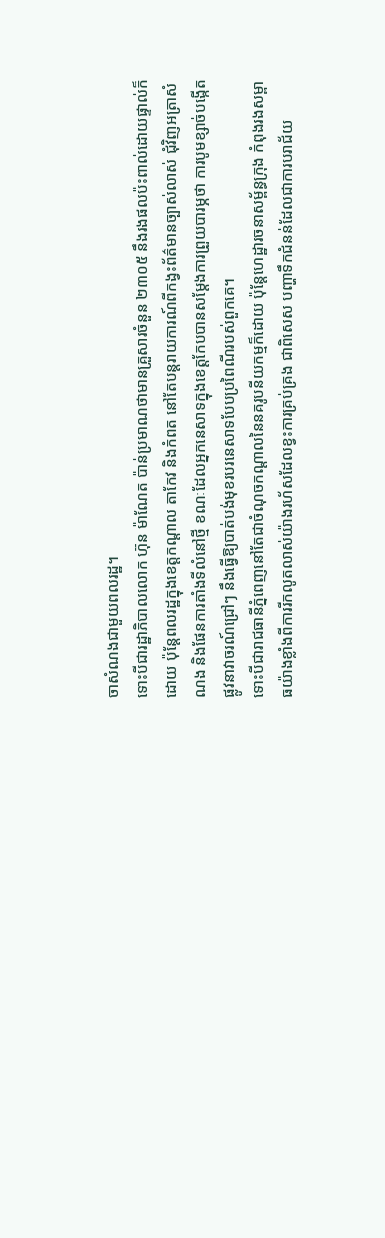ចាសំណងជាមួយពលរដ្ឋ។
ទោះបីជារដ្ឋាភិបាលលោក ហ៊ុន ម៉ាណែត ប៉ាន់ប្រមាណថាមានគ្រួសារចំនួន ២៣០៥ នឹងរងផលប៉ះពាល់ដោយផ្ទាល់ក៏ដោយ ប៉ុន្តែពលរដ្ឋក្នុងខេត្តកណ្តាល តាកែវ និងកំពត នៅតែបន្តរាយការណ៍ពីកង្វះព័ត៌មានច្បាស់លាស់ ជុំវិញអត្រាសំណង និងផែនការតាំងទីលំនៅថ្មី ខណៈដែលអ្នកនេសាទក្នុងខេត្តកែបបានសម្តែងការព្រួយបារម្ភថា ការបូមខ្សាច់បង្កើតផ្លូវនាវាចរណ៍ជ្រៅៗ នឹងធ្វើឱ្យបាត់បង់មុខរបរនេសាទបែបប្រពៃណីរបស់ពួកគេ។
ទោះបីជារាជធានីភ្នំពេញនៅតែជាចំណុចកណ្តាលនៃនគរូបនីយកម្មក៏ដោយ ប៉ុន្តែហេដ្ឋារចនាសម្ព័ន្ធក្រុង កំពុងរងសម្ពាធយ៉ាងខ្លាំងពីការរីកលូតលាស់យ៉ាងរហ័សដែលខ្វះការគ្រប់គ្រង ជាពិសេស បញ្ហាទឹកជំនន់ដែលជាការបរាជ័យ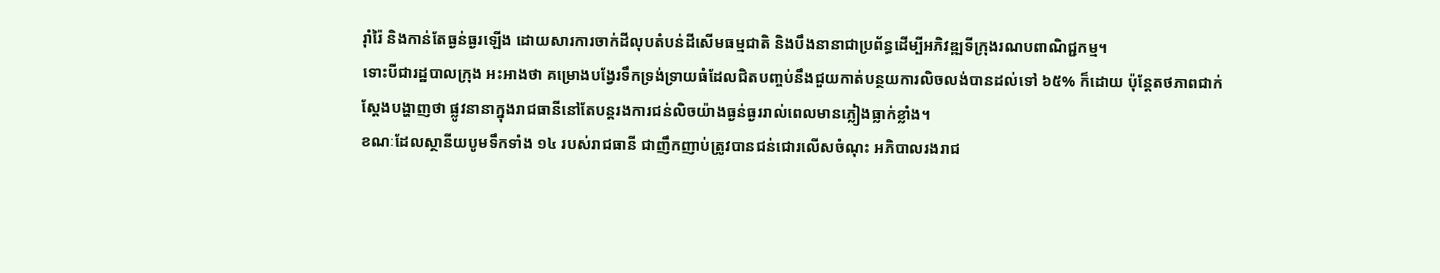រ៉ាំរ៉ៃ និងកាន់តែធ្ងន់ធ្ងរឡើង ដោយសារការចាក់ដីលុបតំបន់ដីសើមធម្មជាតិ និងបឹងនានាជាប្រព័ន្ធដើម្បីអភិវឌ្ឍទីក្រុងរណបពាណិជ្ជកម្ម។
ទោះបីជារដ្ឋបាលក្រុង អះអាងថា គម្រោងបង្វែរទឹកទ្រង់ទ្រាយធំដែលជិតបញ្ចប់នឹងជួយកាត់បន្ថយការលិចលង់បានដល់ទៅ ៦៥% ក៏ដោយ ប៉ុន្តែតថភាពជាក់ស្តែងបង្ហាញថា ផ្លូវនានាក្នុងរាជធានីនៅតែបន្តរងការជន់លិចយ៉ាងធ្ងន់ធ្ងររាល់ពេលមានភ្លៀងធ្លាក់ខ្លាំង។
ខណៈដែលស្ថានីយបូមទឹកទាំង ១៤ របស់រាជធានី ជាញឹកញាប់ត្រូវបានជន់ជោរលើសចំណុះ អភិបាលរងរាជ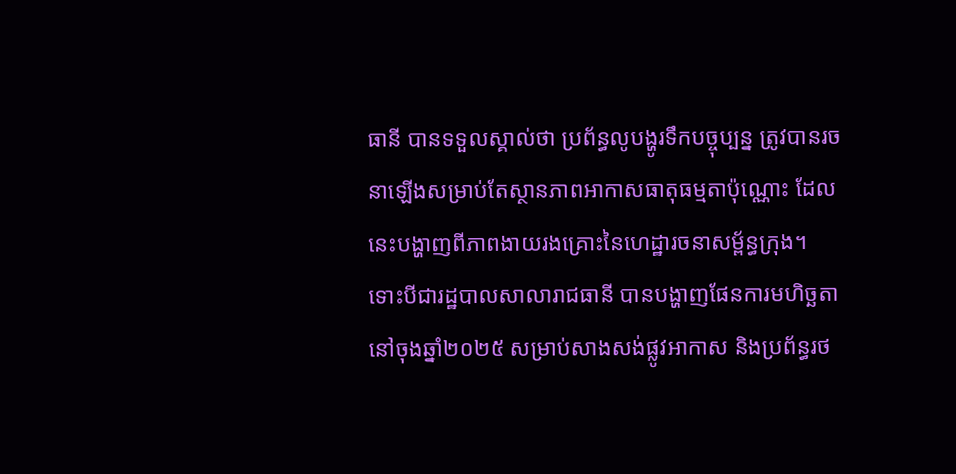ធានី បានទទួលស្គាល់ថា ប្រព័ន្ធលូបង្ហូរទឹកបច្ចុប្បន្ន ត្រូវបានរចនាឡើងសម្រាប់តែស្ថានភាពអាកាសធាតុធម្មតាប៉ុណ្ណោះ ដែលនេះបង្ហាញពីភាពងាយរងគ្រោះនៃហេដ្ឋារចនាសម្ព័ន្ធក្រុង។
ទោះបីជារដ្ឋបាលសាលារាជធានី បានបង្ហាញផែនការមហិច្ឆតានៅចុងឆ្នាំ២០២៥ សម្រាប់សាងសង់ផ្លូវអាកាស និងប្រព័ន្ធរថ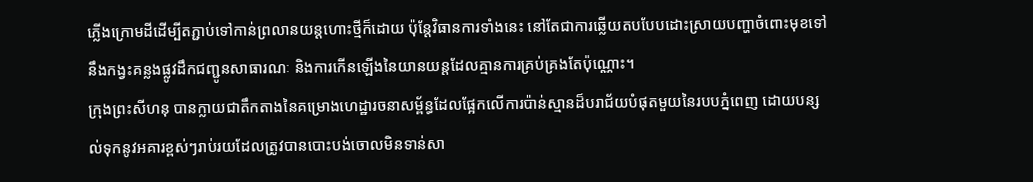ភ្លើងក្រោមដីដើម្បីតភ្ជាប់ទៅកាន់ព្រលានយន្តហោះថ្មីក៏ដោយ ប៉ុន្តែវិធានការទាំងនេះ នៅតែជាការឆ្លើយតបបែបដោះស្រាយបញ្ហាចំពោះមុខទៅនឹងកង្វះគន្លងផ្លូវដឹកជញ្ជូនសាធារណៈ និងការកើនឡើងនៃយានយន្តដែលគ្មានការគ្រប់គ្រងតែប៉ុណ្ណោះ។
ក្រុងព្រះសីហនុ បានក្លាយជាតឹកតាងនៃគម្រោងហេដ្ឋារចនាសម្ព័ន្ធដែលផ្អែកលើការប៉ាន់ស្មានដ៏បរាជ័យបំផុតមួយនៃរបបភ្នំពេញ ដោយបន្សល់ទុកនូវអគារខ្ពស់ៗរាប់រយដែលត្រូវបានបោះបង់ចោលមិនទាន់សា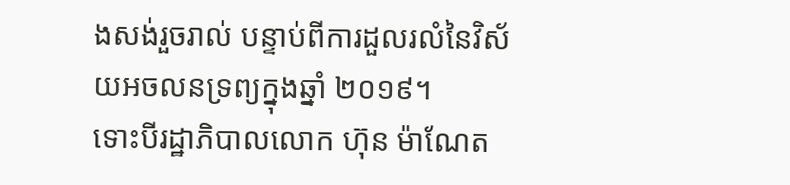ងសង់រួចរាល់ បន្ទាប់ពីការដួលរលំនៃវិស័យអចលនទ្រព្យក្នុងឆ្នាំ ២០១៩។
ទោះបីរដ្ឋាភិបាលលោក ហ៊ុន ម៉ាណែត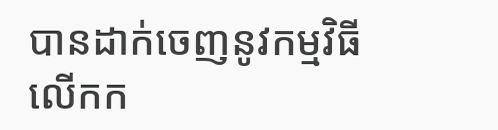បានដាក់ចេញនូវកម្មវិធីលើកក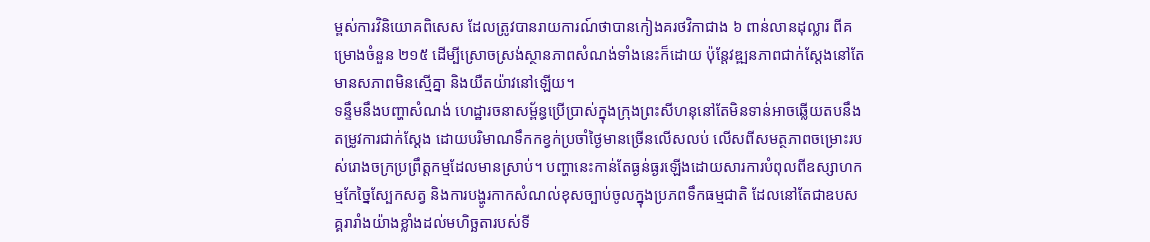ម្ពស់ការវិនិយោគពិសេស ដែលត្រូវបានរាយការណ៍ថាបានកៀងគរថវិកាជាង ៦ ពាន់លានដុល្លារ ពីគម្រោងចំនួន ២១៥ ដើម្បីស្រោចស្រង់ស្ថានភាពសំណង់ទាំងនេះក៏ដោយ ប៉ុន្តែវឌ្ឍនភាពជាក់ស្តែងនៅតែមានសភាពមិនស្មើគ្នា និងយឺតយ៉ាវនៅឡើយ។
ទន្ទឹមនឹងបញ្ហាសំណង់ ហេដ្ឋារចនាសម្ព័ន្ធប្រើប្រាស់ក្នុងក្រុងព្រះសីហនុនៅតែមិនទាន់អាចឆ្លើយតបនឹងតម្រូវការជាក់ស្តែង ដោយបរិមាណទឹកកខ្វក់ប្រចាំថ្ងៃមានច្រើនលើសលប់ លើសពីសមត្ថភាពចម្រោះរបស់រោងចក្រប្រព្រឹត្តកម្មដែលមានស្រាប់។ បញ្ហានេះកាន់តែធ្ងន់ធ្ងរឡើងដោយសារការបំពុលពីឧស្សាហកម្មកែច្នៃស្បែកសត្វ និងការបង្ហូរកាកសំណល់ខុសច្បាប់ចូលក្នុងប្រភពទឹកធម្មជាតិ ដែលនៅតែជាឧបសគ្គរារាំងយ៉ាងខ្លាំងដល់មហិច្ឆតារបស់ទី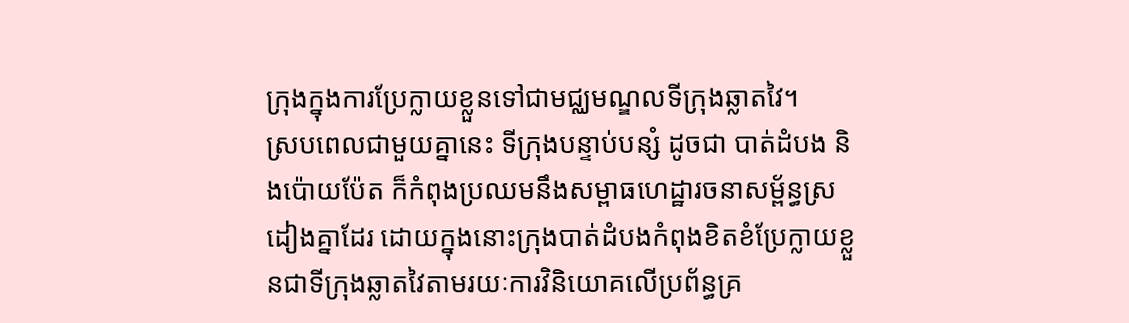ក្រុងក្នុងការប្រែក្លាយខ្លួនទៅជាមជ្ឈមណ្ឌលទីក្រុងឆ្លាតវៃ។
ស្របពេលជាមួយគ្នានេះ ទីក្រុងបន្ទាប់បន្សំ ដូចជា បាត់ដំបង និងប៉ោយប៉ែត ក៏កំពុងប្រឈមនឹងសម្ពាធហេដ្ឋារចនាសម្ព័ន្ធស្រដៀងគ្នាដែរ ដោយក្នុងនោះក្រុងបាត់ដំបងកំពុងខិតខំប្រែក្លាយខ្លួនជាទីក្រុងឆ្លាតវៃតាមរយៈការវិនិយោគលើប្រព័ន្ធគ្រ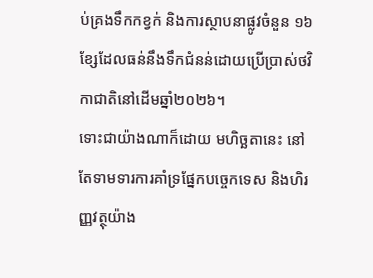ប់គ្រងទឹកកខ្វក់ និងការស្ថាបនាផ្លូវចំនួន ១៦ ខ្សែដែលធន់នឹងទឹកជំនន់ដោយប្រើប្រាស់ថវិកាជាតិនៅដើមឆ្នាំ២០២៦។
ទោះជាយ៉ាងណាក៏ដោយ មហិច្ឆតានេះ នៅតែទាមទារការគាំទ្រផ្នែកបច្ចេកទេស និងហិរញ្ញវត្ថុយ៉ាង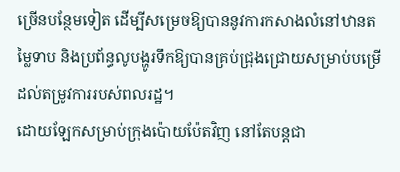ច្រើនបន្ថែមទៀត ដើម្បីសម្រេចឱ្យបាននូវការកសាងលំនៅឋានតម្លៃទាប និងប្រព័ន្ធលូបង្ហូរទឹកឱ្យបានគ្រប់ជ្រុងជ្រោយសម្រាប់បម្រើដល់តម្រូវការរបស់ពលរដ្ឋ។
ដោយឡែកសម្រាប់ក្រុងប៉ោយប៉ែតវិញ នៅតែបន្តជា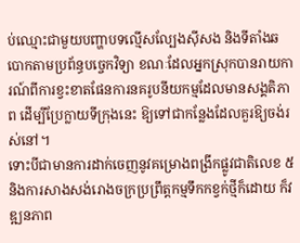ប់ឈ្មោះជាមួយបញ្ហាបទល្មើសល្បែងស៊ីសង និងទីតាំងឆបោកតាមប្រព័ន្ធបច្ចេកវិទ្យា ខណៈដែលអ្នកស្រុកបានរាយការណ៍ពីការខ្វះខាតផែនការនគរូបនីយកម្មដែលមានសង្គតិភាព ដើម្បីប្រែក្លាយទីក្រុងនេះ ឱ្យទៅជាកន្លែងដែលគួរឱ្យចង់រស់នៅ។
ទោះបីជាមានការដាក់ចេញនូវគម្រោងពង្រីកផ្លូវជាតិលេខ ៥ និងការសាងសង់រោងចក្រប្រព្រឹត្តកម្មទឹកកខ្វក់ថ្មីក៏ដោយ ក៏វឌ្ឍនភាព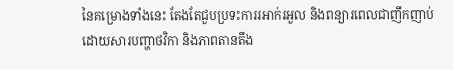នៃគម្រោងទាំងនេះ តែងតែជួបប្រទះការរអាក់រអួល និងពន្យារពេលជាញឹកញាប់ ដោយសារបញ្ហាថវិកា និងភាពតានតឹង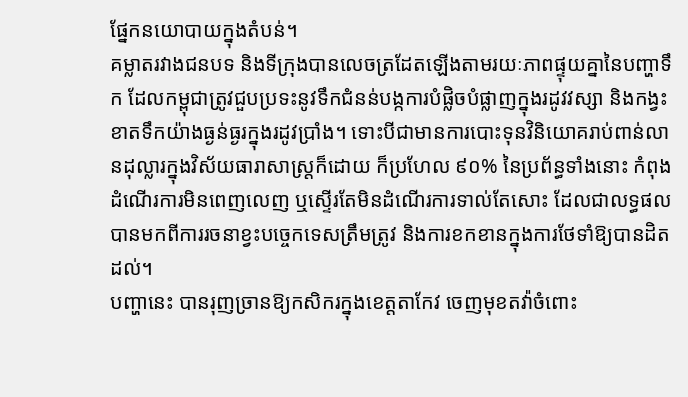ផ្នែកនយោបាយក្នុងតំបន់។
គម្លាតរវាងជនបទ និងទីក្រុងបានលេចត្រដែតឡើងតាមរយៈភាពផ្ទុយគ្នានៃបញ្ហាទឹក ដែលកម្ពុជាត្រូវជួបប្រទះនូវទឹកជំនន់បង្កការបំផ្លិចបំផ្លាញក្នុងរដូវវស្សា និងកង្វះខាតទឹកយ៉ាងធ្ងន់ធ្ងរក្នុងរដូវប្រាំង។ ទោះបីជាមានការបោះទុនវិនិយោគរាប់ពាន់លានដុល្លារក្នុងវិស័យធារាសាស្ត្រក៏ដោយ ក៏ប្រហែល ៩០% នៃប្រព័ន្ធទាំងនោះ កំពុងដំណើរការមិនពេញលេញ ឬស្ទើរតែមិនដំណើរការទាល់តែសោះ ដែលជាលទ្ធផលបានមកពីការរចនាខ្វះបច្ចេកទេសត្រឹមត្រូវ និងការខកខានក្នុងការថែទាំឱ្យបានដិតដល់។
បញ្ហានេះ បានរុញច្រានឱ្យកសិករក្នុងខេត្តតាកែវ ចេញមុខតវ៉ាចំពោះ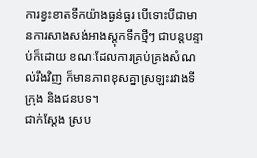ការខ្វះខាតទឹកយ៉ាងធ្ងន់ធ្ងរ បើទោះបីជាមានការសាងសង់អាងស្តុកទឹកថ្មីៗ ជាបន្តបន្ទាប់ក៏ដោយ ខណៈដែលការគ្រប់គ្រងសំណល់រឹងវិញ ក៏មានភាពខុសគ្នាស្រឡះរវាងទីក្រុង និងជនបទ។
ជាក់ស្ដែង ស្រប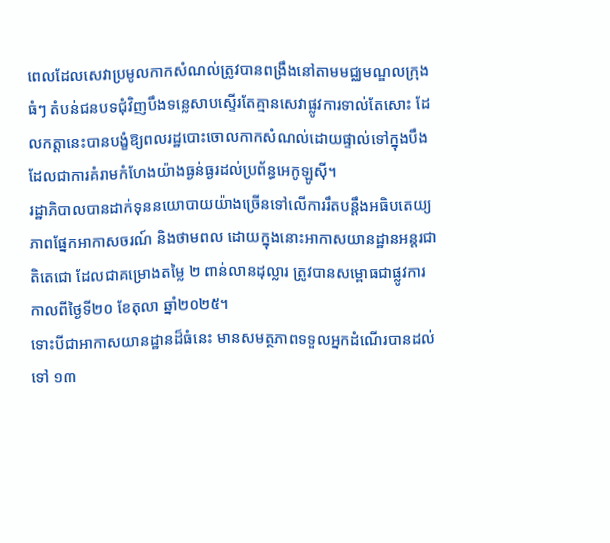ពេលដែលសេវាប្រមូលកាកសំណល់ត្រូវបានពង្រឹងនៅតាមមជ្ឈមណ្ឌលក្រុងធំៗ តំបន់ជនបទជុំវិញបឹងទន្លេសាបស្ទើរតែគ្មានសេវាផ្លូវការទាល់តែសោះ ដែលកត្តានេះបានបង្ខំឱ្យពលរដ្ឋបោះចោលកាកសំណល់ដោយផ្ទាល់ទៅក្នុងបឹង ដែលជាការគំរាមកំហែងយ៉ាងធ្ងន់ធ្ងរដល់ប្រព័ន្ធអេកូឡូស៊ី។
រដ្ឋាភិបាលបានដាក់ទុននយោបាយយ៉ាងច្រើនទៅលើការរឹតបន្តឹងអធិបតេយ្យភាពផ្នែកអាកាសចរណ៍ និងថាមពល ដោយក្នុងនោះអាកាសយានដ្ឋានអន្តរជាតិតេជោ ដែលជាគម្រោងតម្លៃ ២ ពាន់លានដុល្លារ ត្រូវបានសម្ពោធជាផ្លូវការកាលពីថ្ងៃទី២០ ខែតុលា ឆ្នាំ២០២៥។
ទោះបីជាអាកាសយានដ្ឋានដ៏ធំនេះ មានសមត្ថភាពទទួលអ្នកដំណើរបានដល់ទៅ ១៣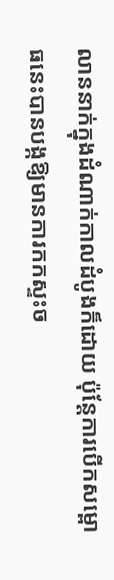លាននាក់ក្នុងដំណាក់កាលដំបូងក៏ដោយ ប៉ុន្តែការបើកសម្ពោធនេះបានបង្កឱ្យមានការកកស្ទះច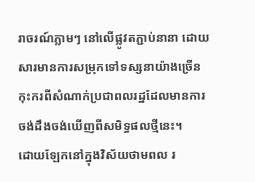រាចរណ៍ភ្លាមៗ នៅលើផ្លូវតភ្ជាប់នានា ដោយសារមានការសម្រុកទៅទស្សនាយ៉ាងច្រើនកុះករពីសំណាក់ប្រជាពលរដ្ឋដែលមានការចង់ដឹងចង់ឃើញពីសមិទ្ធផលថ្មីនេះ។
ដោយឡែកនៅក្នុងវិស័យថាមពល រ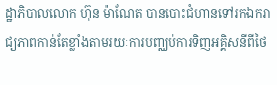ដ្ឋាភិបាលលោក ហ៊ុន ម៉ាណែត បានបោះជំហានទៅរកឯករាជ្យភាពកាន់តែខ្លាំងតាមរយៈការបញ្ឈប់ការទិញអគ្គិសនីពីថៃ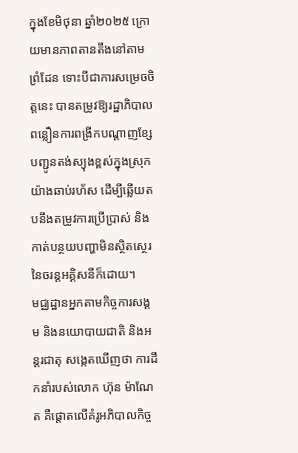ក្នុងខែមិថុនា ឆ្នាំ២០២៥ ក្រោយមានភាពតានតឹងនៅតាមព្រំដែន ទោះបីជាការសម្រេចចិត្តនេះ បានតម្រូវឱ្យរដ្ឋាភិបាលពន្លឿនការពង្រីកបណ្តាញខ្សែបញ្ជូនតង់ស្យុងខ្ពស់ក្នុងស្រុកយ៉ាងឆាប់រហ័ស ដើម្បីឆ្លើយតបនឹងតម្រូវការប្រើប្រាស់ និងកាត់បន្ថយបញ្ហាមិនស្ថិតស្ថេរនៃចរន្តអគ្គិសនីក៏ដោយ។
មជ្ឈដ្ឋានអ្នកតាមកិច្ចការសង្គម និងនយោបាយជាតិ និងអន្តរជាតុ សង្កេតឃើញថា ការដឹកនាំរបស់លោក ហ៊ុន ម៉ាណែត គឺផ្តោតលើគំរូអភិបាលកិច្ច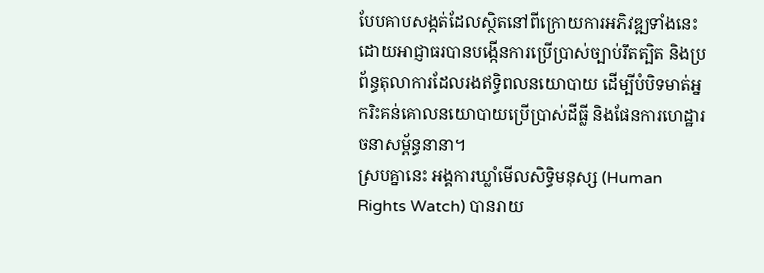បែបគាបសង្កត់ដែលស្ថិតនៅពីក្រោយការអភិវឌ្ឍទាំងនេះ ដោយអាជ្ញាធរបានបង្កើនការប្រើប្រាស់ច្បាប់រឹតត្បិត និងប្រព័ន្ធតុលាការដែលរងឥទ្ធិពលនយោបាយ ដើម្បីបំបិទមាត់អ្នករិះគន់គោលនយោបាយប្រើប្រាស់ដីធ្លី និងផែនការហេដ្ឋារចនាសម្ព័ន្ធនានា។
ស្របគ្នានេះ អង្គការឃ្លាំមើលសិទ្ធិមនុស្ស (Human Rights Watch) បានរាយ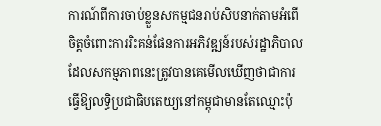ការណ៍ពីការចាប់ខ្លួនសកម្មជនរាប់សិបនាក់តាមអំពើចិត្តចំពោះការរិះគន់ផែនការអភិវឌ្ឍន៍របស់រដ្ឋាភិបាល ដែលសកម្មភាពនេះត្រូវបានគេមើលឃើញថាជាការធ្វើឱ្យលទ្ធិប្រជាធិបតេយ្យនៅកម្ពុជាមានតែឈ្មោះប៉ុ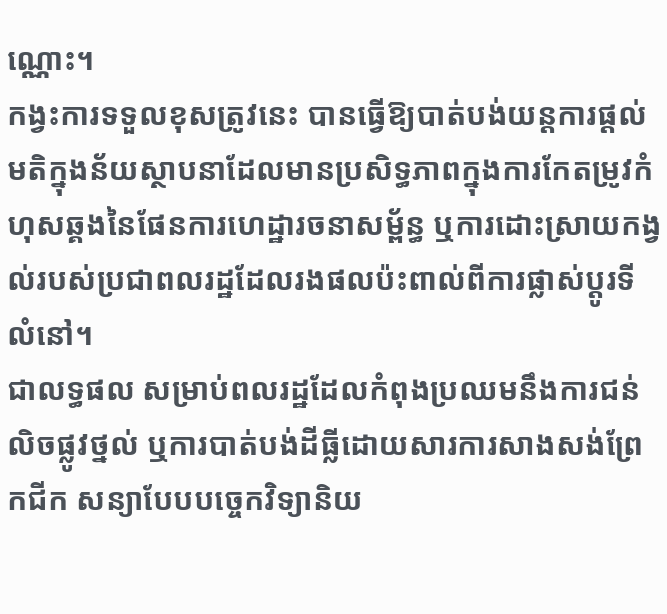ណ្ណោះ។
កង្វះការទទួលខុសត្រូវនេះ បានធ្វើឱ្យបាត់បង់យន្តការផ្តល់មតិក្នុងន័យស្ថាបនាដែលមានប្រសិទ្ធភាពក្នុងការកែតម្រូវកំហុសឆ្គងនៃផែនការហេដ្ឋារចនាសម្ព័ន្ធ ឬការដោះស្រាយកង្វល់របស់ប្រជាពលរដ្ឋដែលរងផលប៉ះពាល់ពីការផ្លាស់ប្តូរទីលំនៅ។
ជាលទ្ធផល សម្រាប់ពលរដ្ឋដែលកំពុងប្រឈមនឹងការជន់លិចផ្លូវថ្នល់ ឬការបាត់បង់ដីធ្លីដោយសារការសាងសង់ព្រែកជីក សន្យាបែបបច្ចេកវិទ្យានិយ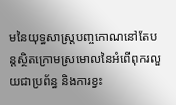មនៃយុទ្ធសាស្ត្របញ្ចកោណនៅតែបន្តស្ថិតក្រោមស្រមោលនៃអំពើពុករលួយជាប្រព័ន្ធ និងការខ្វះ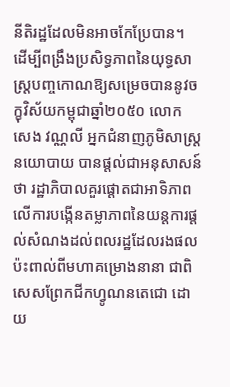នីតិរដ្ឋដែលមិនអាចកែប្រែបាន។
ដើម្បីពង្រឹងប្រសិទ្ធភាពនៃយុទ្ធសាស្ត្របញ្ចកោណឱ្យសម្រេចបាននូវចក្ខុវិស័យកម្ពុជាឆ្នាំ២០៥០ លោក សេង វណ្ណលី អ្នកជំនាញភូមិសាស្ត្រនយោបាយ បានផ្តល់ជាអនុសាសន៍ថា រដ្ឋាភិបាលគួរផ្ដោតជាអាទិភាពលើការបង្កើនតម្លាភាពនៃយន្តការផ្តល់សំណងដល់ពលរដ្ឋដែលរងផលប៉ះពាល់ពីមហាគម្រោងនានា ជាពិសេសព្រែកជីកហ្វូណនតេជោ ដោយ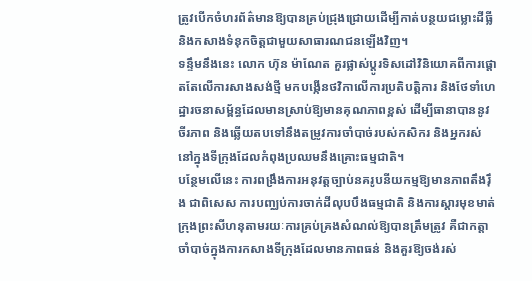ត្រូវបើកចំហរព័ត៌មានឱ្យបានគ្រប់ជ្រុងជ្រោយដើម្បីកាត់បន្ថយជម្លោះដីធ្លី និងកសាងទំនុកចិត្តជាមួយសាធារណជនឡើងវិញ។
ទន្ទឹមនឹងនេះ លោក ហ៊ុន ម៉ាណែត គួរផ្លាស់ប្តូរទិសដៅវិនិយោគពីការផ្តោតតែលើការសាងសង់ថ្មី មកបង្កើនថវិកាលើការប្រតិបត្តិការ និងថែទាំហេដ្ឋារចនាសម្ព័ន្ធដែលមានស្រាប់ឱ្យមានគុណភាពខ្ពស់ ដើម្បីធានាបាននូវចីរភាព និងឆ្លើយតបទៅនឹងតម្រូវការចាំបាច់របស់កសិករ និងអ្នករស់នៅក្នុងទីក្រុងដែលកំពុងប្រឈមនឹងគ្រោះធម្មជាតិ។
បន្ថែមលើនេះ ការពង្រឹងការអនុវត្តច្បាប់នគរូបនីយកម្មឱ្យមានភាពតឹងរ៉ឹង ជាពិសេស ការបញ្ឈប់ការចាក់ដីលុបបឹងធម្មជាតិ និងការស្ដារមុខមាត់ក្រុងព្រះសីហនុតាមរយៈការគ្រប់គ្រងសំណល់ឱ្យបានត្រឹមត្រូវ គឺជាកត្តាចាំបាច់ក្នុងការកសាងទីក្រុងដែលមានភាពធន់ និងគួរឱ្យចង់រស់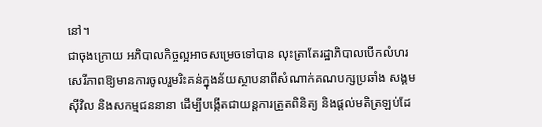នៅ។
ជាចុងក្រោយ អភិបាលកិច្ចល្អអាចសម្រេចទៅបាន លុះត្រាតែរដ្ឋាភិបាលបើកលំហរសេរីភាពឱ្យមានការចូលរួមរិះគន់ក្នុងន័យស្ថាបនាពីសំណាក់គណបក្សប្រឆាំង សង្គមស៊ីវិល និងសកម្មជននានា ដើម្បីបង្កើតជាយន្តការត្រួតពិនិត្យ និងផ្តល់មតិត្រឡប់ដែ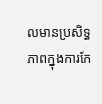លមានប្រសិទ្ធភាពក្នុងការកែ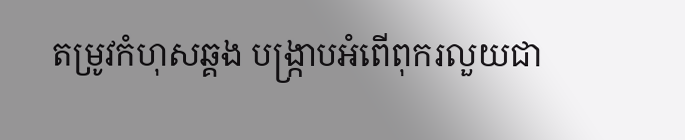តម្រូវកំហុសឆ្គង បង្ក្រាបអំពើពុករលួយជា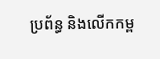ប្រព័ន្ធ និងលើកកម្ព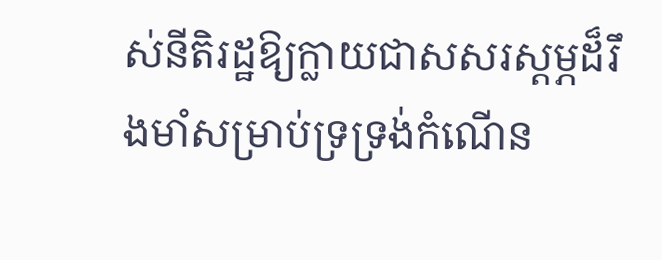ស់នីតិរដ្ឋឱ្យក្លាយជាសសរស្តម្ភដ៏រឹងមាំសម្រាប់ទ្រទ្រង់កំណើន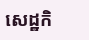សេដ្ឋកិ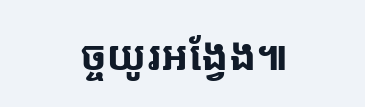ច្ចយូរអង្វែង៕